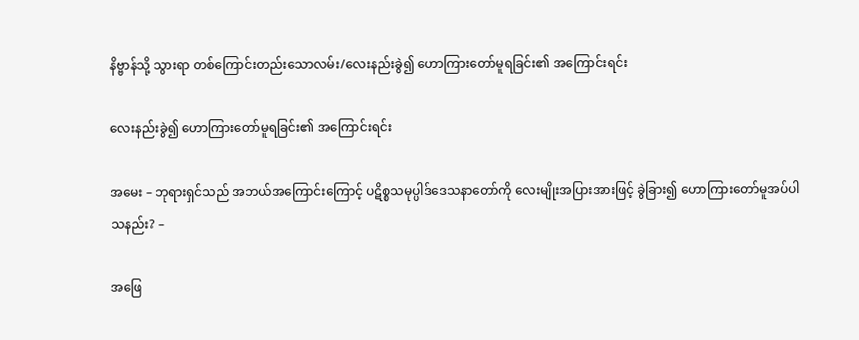နိဗ္ဗာန်သို့ သွားရာ တစ်ကြောင်းတည်းသောလမ်း/လေးနည်းခွဲ၍ ဟောကြားတော်မူရခြင်း၏ အကြောင်းရင်း

လေးနည်းခွဲ၍ ဟောကြားတော်မူရခြင်း၏ အကြောင်းရင်း

အမေး – ဘုရားရှင်သည် အဘယ်အကြောင်းကြောင့် ပဋိစ္စသမုပ္ပါဒ်ဒေသနာတော်ကို လေးမျိုးအပြားအားဖြင့် ခွဲခြား၍ ဟောကြားတော်မူအပ်ပါသနည်း? –

အဖြေ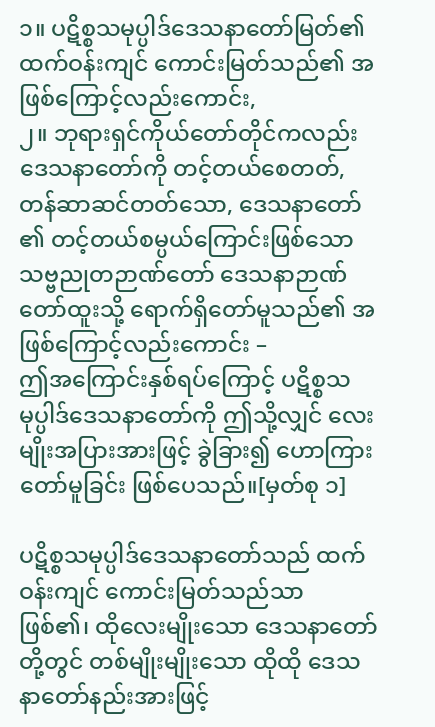၁။ ပဋိစ္စသမုပ္ပါဒ်ဒေသနာတော်မြတ်၏ ထက်ဝန်းကျင် ကောင်းမြတ်သည်၏ အဖြစ်ကြောင့်လည်းကောင်း,
၂။ ဘုရားရှင်ကိုယ်တော်တိုင်ကလည်း ဒေသနာတော်ကို တင့်တယ်စေတတ်, တန်ဆာဆင်တတ်သော, ဒေသနာတော် ၏ တင့်တယ်စမ္ပယ်ကြောင်းဖြစ်သော သဗ္ဗညုတဉာဏ်တော် ဒေသနာဉာဏ်တော်ထူးသို့ ရောက်ရှိတော်မူသည်၏ အဖြစ်ကြောင့်လည်းကောင်း –
ဤအကြောင်းနှစ်ရပ်ကြောင့် ပဋိစ္စသမုပ္ပါဒ်ဒေသနာတော်ကို ဤသို့လျှင် လေးမျိုးအပြားအားဖြင့် ခွဲခြား၍ ဟောကြားတော်မူခြင်း ဖြစ်ပေသည်။[မှတ်စု ၁]

ပဋိစ္စသမုပ္ပါဒ်ဒေသနာတော်သည် ထက်ဝန်းကျင် ကောင်းမြတ်သည်သာ ဖြစ်၏၊ ထိုလေးမျိုးသော ဒေသနာတော် တို့တွင် တစ်မျိုးမျိုးသော ထိုထို ဒေသနာတော်နည်းအားဖြင့်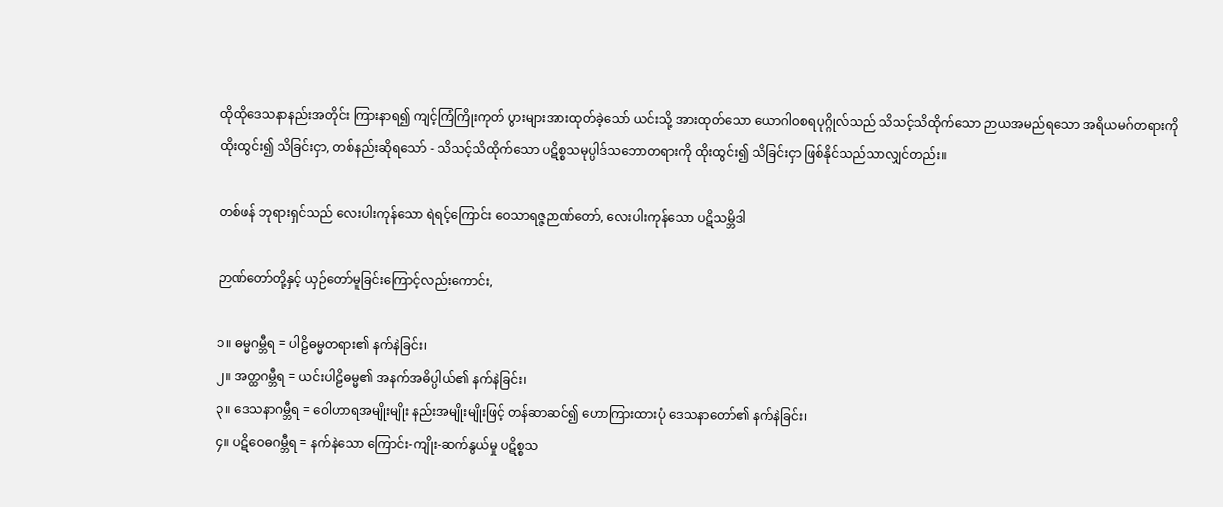ထိုထိုဒေသနာနည်းအတိုင်း ကြားနာရ၍ ကျင့်ကြံကြိုးကုတ် ပွားများအားထုတ်ခဲ့သော် ယင်းသို့ အားထုတ်သော ယောဂါဝစရပုဂ္ဂိုလ်သည် သိသင့်သိထိုက်သော ဉာယအမည်ရသော အရိယမဂ်တရားကို ထိုးထွင်း၍ သိခြင်းငှာ, တစ်နည်းဆိုရသော် - သိသင့်သိထိုက်သော ပဋိစ္စသမုပ္ပါဒ်သဘောတရားကို ထိုးထွင်း၍ သိခြင်းငှာ ဖြစ်နိုင်သည်သာလျှင်တည်း။

တစ်ဖန် ဘုရားရှင်သည် လေးပါးကုန်သော ရဲရင့်ကြောင်း ဝေသာရဇ္ဇဉာဏ်တော်, လေးပါးကုန်သော ပဋိသမ္ဘိဒါ

ဉာဏ်တော်တို့နှင့် ယှဉ်တော်မူခြင်းကြောင့်လည်းကောင်း,

၁။ ဓမ္မဂမ္ဘီရ = ပါဠိဓမ္မတရား၏ နက်နဲခြင်း၊
၂။ အတ္ထဂမ္ဘီရ = ယင်းပါဠိဓမ္မ၏ အနက်အဓိပ္ပါယ်၏ နက်နဲခြင်း၊
၃။ ဒေသနာဂမ္ဘီရ = ဝေါဟာရအမျိုးမျိုး နည်းအမျိုးမျိုးဖြင့် တန်ဆာဆင်၍ ဟောကြားထားပုံ ဒေသနာတော်၏ နက်နဲခြင်း၊
၄။ ပဋိဝေဓဂမ္ဘီရ = နက်နဲသော ကြောင်း-ကျိုး-ဆက်နွယ်မှု ပဋိစ္စသ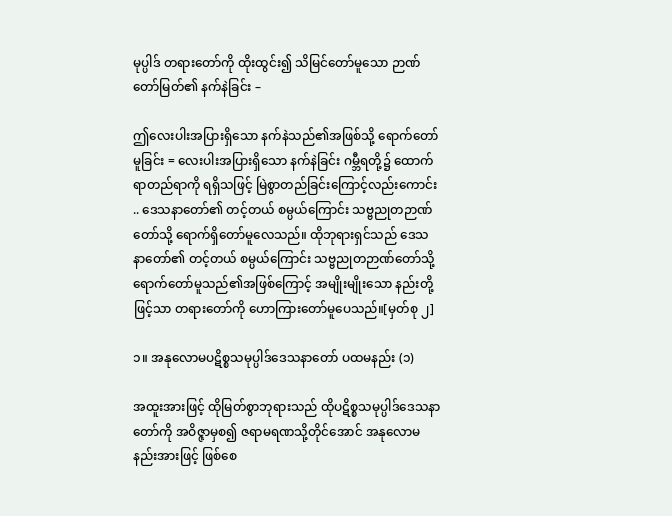မုပ္ပါဒ် တရားတော်ကို ထိုးထွင်း၍ သိမြင်တော်မူသော ဉာဏ်တော်မြတ်၏ နက်နဲခြင်း –

ဤလေးပါးအပြားရှိသော နက်နဲသည်၏အဖြစ်သို့ ရောက်တော်မူခြင်း = လေးပါးအပြားရှိသော နက်နဲခြင်း ဂမ္ဘီရတို့၌ ထောက်ရာတည်ရာကို ရရှိသဖြင့် မြဲစွာတည်ခြင်းကြောင့်လည်းကောင်း .. ဒေသနာတော်၏ တင့်တယ် စမ္ပယ်ကြောင်း သဗ္ဗညုတဉာဏ်တော်သို့ ရောက်ရှိတော်မူလေသည်။ ထိုဘုရားရှင်သည် ဒေသနာတော်၏ တင့်တယ် စမ္ပယ်ကြောင်း သဗ္ဗညုတဉာဏ်တော်သို့ ရောက်တော်မူသည်၏အဖြစ်ကြောင့် အမျိုးမျိုးသော နည်းတို့ဖြင့်သာ တရားတော်ကို ဟောကြားတော်မူပေသည်။[မှတ်စု ၂]

၁။ အနုလောမပဋိစ္စသမုပ္ပါဒ်ဒေသနာတော် ပထမနည်း (၁)

အထူးအားဖြင့် ထိုမြတ်စွာဘုရားသည် ထိုပဋိစ္စသမုပ္ပါဒ်ဒေသနာတော်ကို အဝိဇ္ဇာမှစ၍ ဇရာမရဏသို့တိုင်အောင် အနုလောမနည်းအားဖြင့် ဖြစ်စေ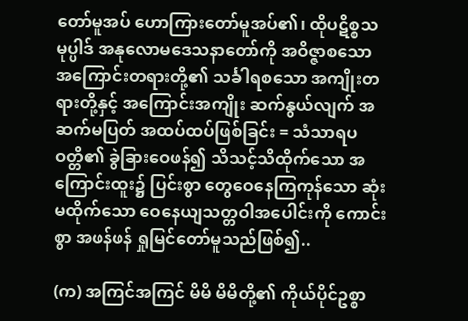တော်မူအပ် ဟောကြားတော်မူအပ်၏၊ ထိုပဋိစ္စသမုပ္ပါဒ် အနုလောမဒေသနာတော်ကို အဝိဇ္ဇာစသော အကြောင်းတရားတို့၏ သင်္ခါရစသော အကျိုးတရားတို့နှင့် အကြောင်းအကျိုး ဆက်နွယ်လျက် အဆက်မပြတ် အထပ်ထပ်ဖြစ်ခြင်း = သံသာရပဝတ္တိ၏ ခွဲခြားဝေဖန်၍ သိသင့်သိထိုက်သော အကြောင်းထူး၌ ပြင်းစွာ တွေဝေနေကြကုန်သော ဆုံးမထိုက်သော ဝေနေယျသတ္တဝါအပေါင်းကို ကောင်းစွာ အဖန်ဖန် ရှုမြင်တော်မူသည်ဖြစ်၍..

(က) အကြင်အကြင် မိမိ မိမိတို့၏ ကိုယ်ပိုင်ဥစ္စာ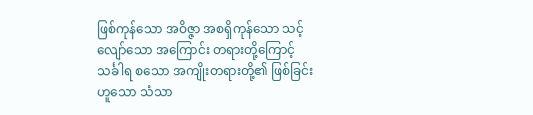ဖြစ်ကုန်သော အဝိဇ္ဇာ အစရှိကုန်သော သင့်လျော်သော အကြောင်း တရားတို့ကြောင့် သင်္ခါရ စသော အကျိုးတရားတို့၏ ဖြစ်ခြင်းဟူသော သံသာ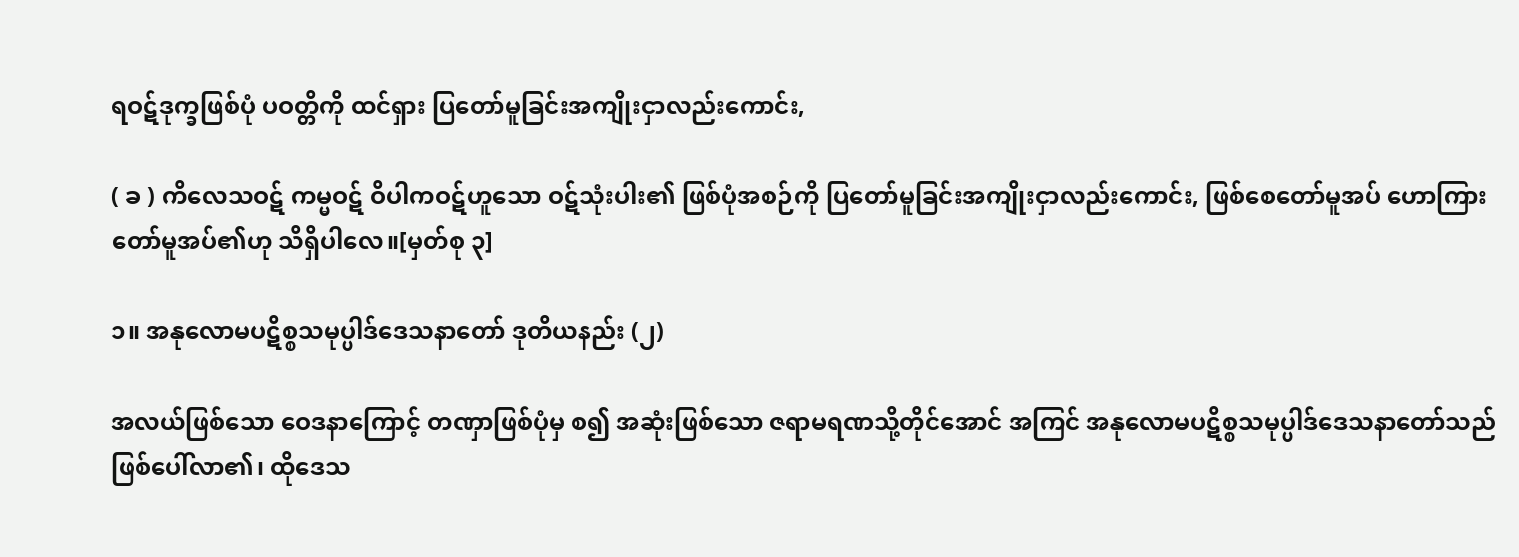ရဝဋ်ဒုက္ခဖြစ်ပုံ ပဝတ္တိကို ထင်ရှား ပြတော်မူခြင်းအကျိုးငှာလည်းကောင်း,

( ခ ) ကိလေသဝဋ် ကမ္မဝဋ် ဝိပါကဝဋ်ဟူသော ဝဋ်သုံးပါး၏ ဖြစ်ပုံအစဉ်ကို ပြတော်မူခြင်းအကျိုးငှာလည်းကောင်း, ဖြစ်စေတော်မူအပ် ဟောကြားတော်မူအပ်၏ဟု သိရှိပါလေ။[မှတ်စု ၃]

၁။ အနုလောမပဋိစ္စသမုပ္ပါဒ်ဒေသနာတော် ဒုတိယနည်း (၂)

အလယ်ဖြစ်သော ဝေဒနာကြောင့် တဏှာဖြစ်ပုံမှ စ၍ အဆုံးဖြစ်သော ဇရာမရဏသို့တိုင်အောင် အကြင် အနုလောမပဋိစ္စသမုပ္ပါဒ်ဒေသနာတော်သည် ဖြစ်ပေါ်လာ၏၊ ထိုဒေသ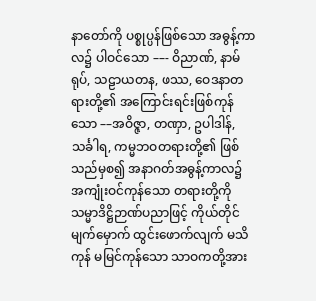နာတော်ကို ပစ္စုပ္ပန်ဖြစ်သော အဓွန့်ကာလ၌ ပါဝင်သော ––- ဝိညာဏ်, နာမ်ရုပ်, သဠာယတန, ဖဿ, ဝေဒနာတရားတို့၏ အကြောင်းရင်းဖြစ်ကုန်သော ––အဝိဇ္ဇာ, တဏှာ, ဥပါဒါန်, သင်္ခါရ, ကမ္မဘဝတရားတို့၏ ဖြစ်သည်မှစ၍ အနာဂတ်အဓွန့်ကာလ၌ အကျုံးဝင်ကုန်သော တရားတို့ကို သမ္မာဒိဋ္ဌိဉာဏ်ပညာဖြင့် ကိုယ်တိုင်မျက်မှောက် ထွင်းဖောက်လျက် မသိကုန် မမြင်ကုန်သော သာဝကတို့အား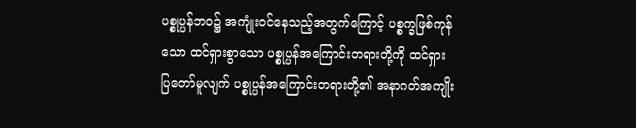ပစ္စုပ္ပန်ဘဝ၌ အကျုံးဝင်နေသည့်အတွက်ကြောင့် ပစ္စက္ခဖြစ်ကုန်သော ထင်ရှားစွာသော ပစ္စုပ္ပန်အကြောင်းတရားတို့ကို ထင်ရှားပြတော်မူလျက် ပစ္စုပ္ပန်အကြောင်းတရားတို့၏ အနာဂတ်အကျိုး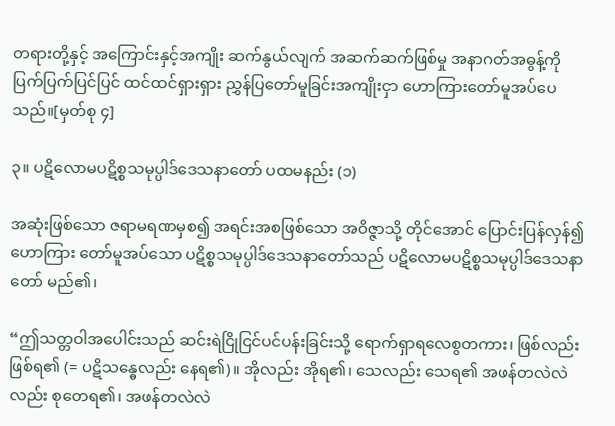တရားတို့နှင့် အကြောင်းနှင့်အကျိုး ဆက်နွယ်လျက် အဆက်ဆက်ဖြစ်မှု အနာဂတ်အဓွန့်ကို ပြက်ပြက်ပြင်ပြင် ထင်ထင်ရှားရှား ညွှန်ပြတော်မူခြင်းအကျိုးငှာ ဟောကြားတော်မူအပ်ပေသည်။[မှတ်စု ၄]

၃။ ပဋိလောမပဋိစ္စသမုပ္ပါဒ်ဒေသနာတော် ပထမနည်း (၁)

အဆုံးဖြစ်သော ဇရာမရဏမှစ၍ အရင်းအစဖြစ်သော အဝိဇ္ဇာသို့ တိုင်အောင် ပြောင်းပြန်လှန်၍ ဟောကြား တော်မူအပ်သော ပဋိစ္စသမုပ္ပါဒ်ဒေသနာတော်သည် ပဋိလောမပဋိစ္စသမုပ္ပါဒ်ဒေသနာတော် မည်၏၊

“ဤသတ္တဝါအပေါင်းသည် ဆင်းရဲငြိုငြင်ပင်ပန်းခြင်းသို့ ရောက်ရှာရလေစွတကား၊ ဖြစ်လည်း ဖြစ်ရ၏ (= ပဋိသန္ဓေလည်း နေရ၏)။ အိုလည်း အိုရ၏၊ သေလည်း သေရ၏ အဖန်တလဲလဲလည်း စုတေရ၏၊ အဖန်တလဲလဲ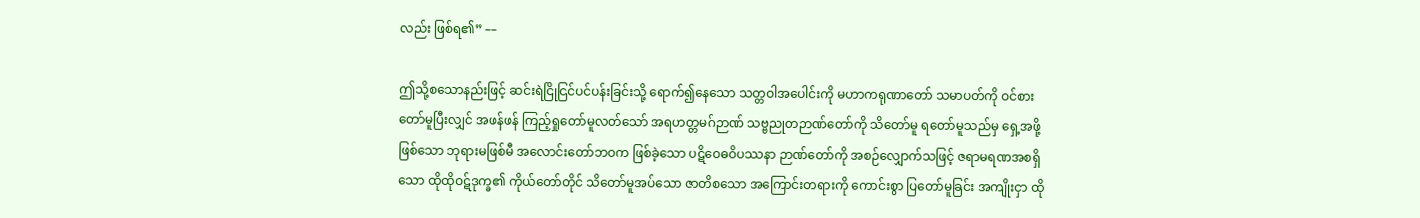လည်း ဖြစ်ရ၏” ––

ဤသို့စသောနည်းဖြင့် ဆင်းရဲငြိုငြင်ပင်ပန်းခြင်းသို့ ရောက်၍နေသော သတ္တဝါအပေါင်းကို မဟာကရုဏာတော် သမာပတ်ကို ဝင်စားတော်မူပြီးလျှင် အဖန်ဖန် ကြည့်ရှုတော်မူလတ်သော် အရဟတ္တမဂ်ဉာဏ် သဗ္ဗညုတဉာဏ်တော်ကို သိတော်မူ ရတော်မူသည်မှ ရှေ့အဖို့ဖြစ်သော ဘုရားမဖြစ်မီ အလောင်းတော်ဘဝက ဖြစ်ခဲ့သော ပဋိဝေဓဝိပဿနာ ဉာဏ်တော်ကို အစဉ်လျှောက်သဖြင့် ဇရာမရဏအစရှိသော ထိုထိုဝဋ်ဒုက္ခ၏ ကိုယ်တော်တိုင် သိတော်မူအပ်သော ဇာတိစသော အကြောင်းတရားကို ကောင်းစွာ ပြတော်မူခြင်း အကျိုးငှာ ထို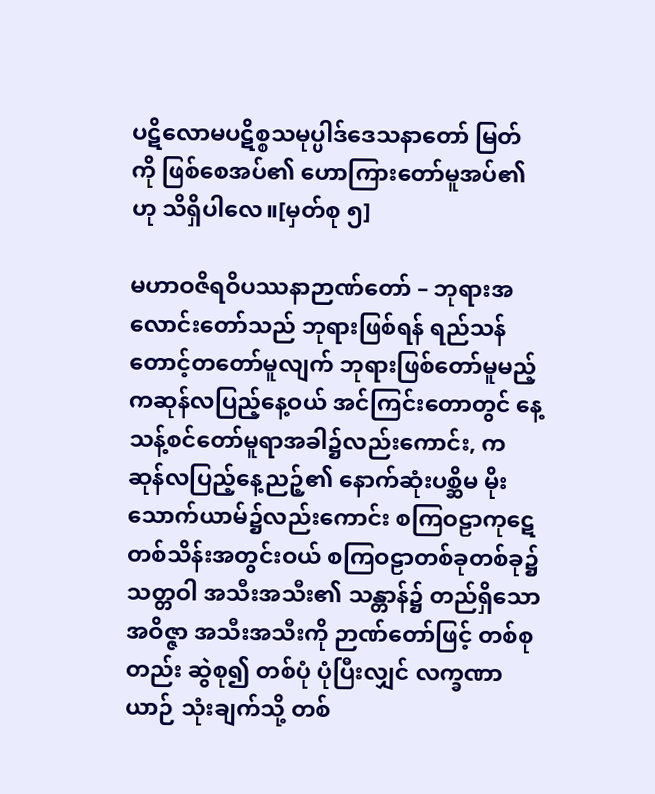ပဋိလောမပဋိစ္စသမုပ္ပါဒ်ဒေသနာတော် မြတ်ကို ဖြစ်စေအပ်၏ ဟောကြားတော်မူအပ်၏ဟု သိရှိပါလေ။[မှတ်စု ၅]

မဟာဝဇိရဝိပဿနာဉာဏ်တော် – ဘုရားအလောင်းတော်သည် ဘုရားဖြစ်ရန် ရည်သန်တောင့်တတော်မူလျက် ဘုရားဖြစ်တော်မူမည့် ကဆုန်လပြည့်နေ့ဝယ် အင်ကြင်းတောတွင် နေ့သန့်စင်တော်မူရာအခါ၌လည်းကောင်း, ကဆုန်လပြည့်နေ့ညဉ့်၏ နောက်ဆုံးပစ္ဆိမ မိုးသောက်ယာမ်၌လည်းကောင်း စကြဝဠာကုဋေတစ်သိန်းအတွင်းဝယ် စကြဝဠာတစ်ခုတစ်ခု၌ သတ္တဝါ အသီးအသီး၏ သန္တာန်၌ တည်ရှိသော အဝိဇ္ဇာ အသီးအသီးကို ဉာဏ်တော်ဖြင့် တစ်စုတည်း ဆွဲစု၍ တစ်ပုံ ပုံပြီးလျှင် လက္ခဏာယာဉ် သုံးချက်သို့ တစ်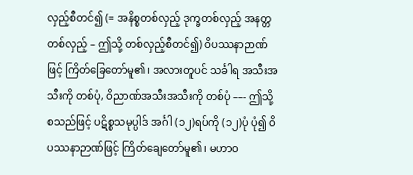လှည့်စီတင်၍ (= အနိစ္စတစ်လှည့် ဒုက္ခတစ်လှည့် အနတ္တတစ်လှည့် – ဤသို့ တစ်လှည့်စီတင်၍) ဝိပဿနာဉာဏ်ဖြင့် ကြိတ်ခြေတော်မူ၏၊ အလားတူပင် သင်္ခါရ အသီးအသီးကို တစ်ပုံ, ဝိညာဏ်အသီးအသီးကို တစ်ပုံ ––- ဤသို့စသည်ဖြင့် ပဋိစ္စသမုပ္ပါဒ် အင်္ဂါ (၁၂)ရပ်ကို (၁၂)ပုံ ပုံ၍ ဝိပဿနာဉာဏ်ဖြင့် ကြိတ်ချေတော်မူ၏၊ မဟာဝ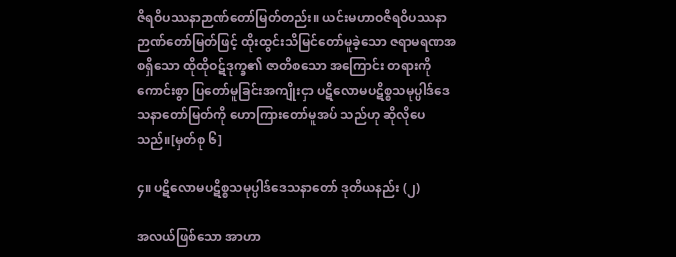ဇိရဝိပဿနာဉာဏ်တော်မြတ်တည်း။ ယင်းမဟာဝဇိရဝိပဿနာ ဉာဏ်တော်မြတ်ဖြင့် ထိုးထွင်းသိမြင်တော်မူခဲ့သော ဇရာမရဏအစရှိသော ထိုထိုဝဋ်ဒုက္ခ၏ ဇာတိစသော အကြောင်း တရားကို ကောင်းစွာ ပြတော်မူခြင်းအကျိုးငှာ ပဋိလောမပဋိစ္စသမုပ္ပါဒ်ဒေသနာတော်မြတ်ကို ဟောကြားတော်မူအပ် သည်ဟု ဆိုလိုပေသည်။[မှတ်စု ၆]

၄။ ပဋိလောမပဋိစ္စသမုပ္ပါဒ်ဒေသနာတော် ဒုတိယနည်း (၂)

အလယ်ဖြစ်သော အာဟာ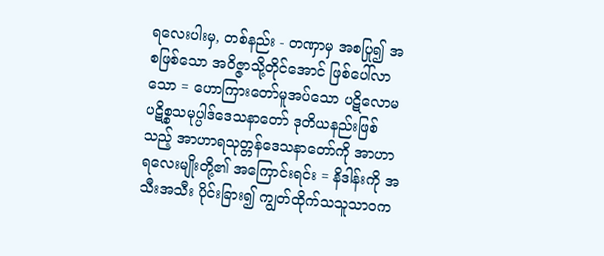ရလေးပါးမှ, တစ်နည်း - တဏှာမှ အစပြု၍ အစဖြစ်သော အဝိဇ္ဇာသို့တိုင်အောင် ဖြစ်ပေါ်လာသော = ဟောကြားတော်မူအပ်သော ပဋိလောမပဋိစ္စသမုပ္ပါဒ်ဒေသနာတော် ဒုတိယနည်းဖြစ်သည့် အာဟာရသုတ္တန်ဒေသနာတော်ကို အာဟာရလေးမျိုးတို့၏ အကြောင်းရင်း = နိဒါန်းကို အသီးအသီး ပိုင်းခြား၍ ကျွတ်ထိုက်သသူသာဝက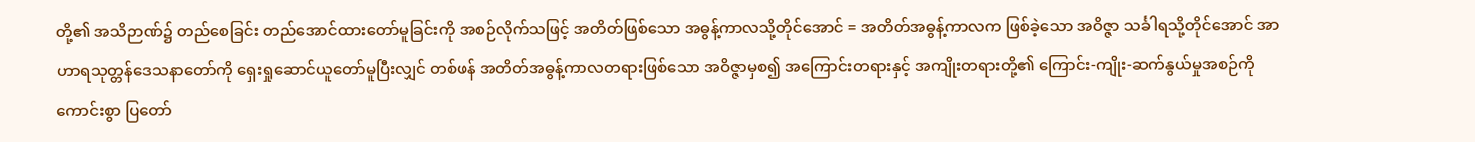တို့၏ အသိဉာဏ်၌ တည်စေခြင်း တည်အောင်ထားတော်မူခြင်းကို အစဉ်လိုက်သဖြင့် အတိတ်ဖြစ်သော အဓွန့်ကာလသို့တိုင်အောင် = အတိတ်အဓွန့်ကာလက ဖြစ်ခဲ့သော အဝိဇ္ဇာ သင်္ခါရသို့တိုင်အောင် အာဟာရသုတ္တန်ဒေသနာတော်ကို ရှေးရှုဆောင်ယူတော်မူပြီးလျှင် တစ်ဖန် အတိတ်အဓွန့်ကာလတရားဖြစ်သော အဝိဇ္ဇာမှစ၍ အကြောင်းတရားနှင့် အကျိုးတရားတို့၏ ကြောင်း-ကျိုး-ဆက်နွယ်မှုအစဉ်ကို ကောင်းစွာ ပြတော်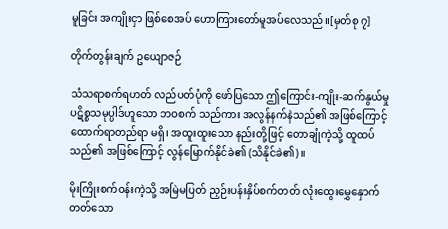မူခြင်း အကျိုးငှာ ဖြစ်စေအပ် ဟောကြားတော်မူအပ်လေသည်။[မှတ်စု ၇]

တိုက်တွန်းချက် ဥယျောဇဉ်

သံသရာစက်ရဟတ် လည်ပတ်ပုံကို ဖော်ပြသော ဤကြောင်း-ကျိုး-ဆက်နွယ်မှု ပဋိစ္စသမုပ္ပါဒ်ဟူသော ဘဝစက် သည်ကား အလွန်နက်နဲသည်၏ အဖြစ်ကြောင့် ထောက်ရာတည်ရာ မရှိ၊ အထူးထူးသော နည်းတို့ဖြင့် တောချုံကဲ့သို့ ထူထပ်သည်၏ အဖြစ်ကြောင့် လွန်မြောက်နိုင်ခဲ၏ (သိနိုင်ခဲ၏)။

မိုးကြိုးစက်ဝန်းကဲ့သို့ အမြဲမပြတ် ညှဉ်းပန်းနှိပ်စက်တတ် လုံးထွေးမွှေနှောက်တတ်သော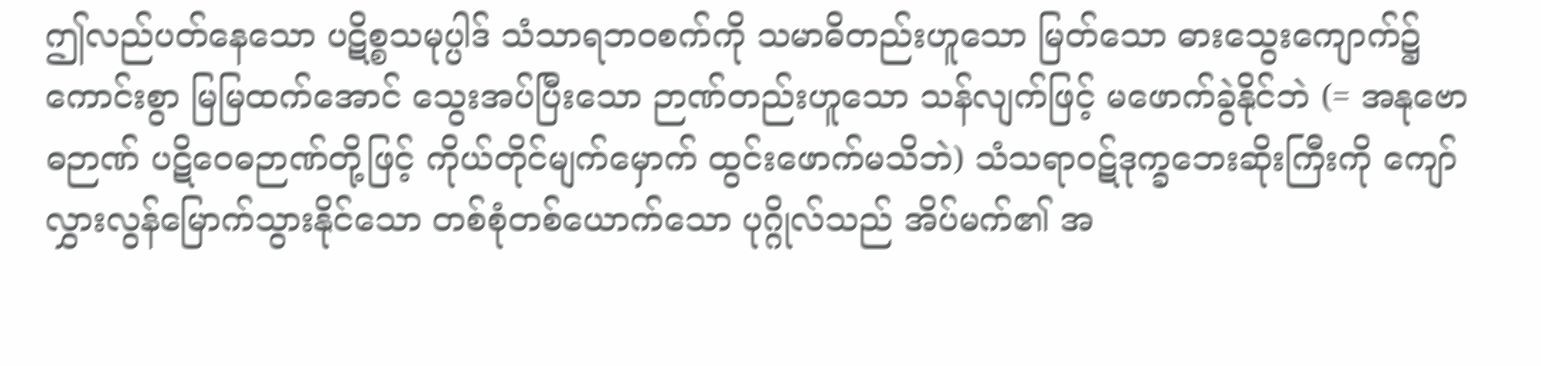ဤလည်ပတ်နေသော ပဋိစ္စသမုပ္ပါဒ် သံသာရဘဝစက်ကို သမာဓိတည်းဟူသော မြတ်သော ဓားသွေးကျောက်၌ ကောင်းစွာ မြမြထက်အောင် သွေးအပ်ပြီးသော ဉာဏ်တည်းဟူသော သန်လျက်ဖြင့် မဖောက်ခွဲနိုင်ဘဲ (= အနုဗောဓဉာဏ် ပဋိဝေဓဉာဏ်တို့ဖြင့် ကိုယ်တိုင်မျက်မှောက် ထွင်းဖောက်မသိဘဲ) သံသရာဝဋ်ဒုက္ခဘေးဆိုးကြီးကို ကျော်လွှားလွန်မြောက်သွားနိုင်သော တစ်စုံတစ်ယောက်သော ပုဂ္ဂိုလ်သည် အိပ်မက်၏ အ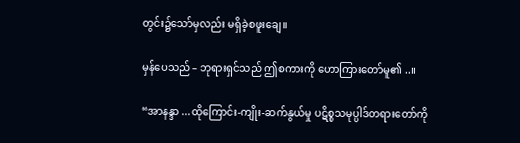တွင်း၌သော်မှလည်း မရှိခဲ့စဖူးချေ။

မှန်ပေသည် – ဘုရားရှင်သည် ဤစကားကို ဟောကြားတော်မူ၏ ..။

“အာနန္ဒာ ...ထိုကြောင်း-ကျိုး-ဆက်နွယ်မှု ပဋိစ္စသမုပ္ပါဒ်တရားတော်ကို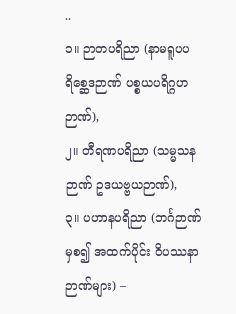..
၁။ ဉာတပရိညာ (နာမရူပပရိစ္ဆေဒဉာဏ် ပစ္စယပရိဂ္ဂဟဉာဏ်),
၂။ တီရဏပရိညာ (သမ္မသနဉာဏ် ဥဒယဗ္ဗယဉာဏ်),
၃။ ပဟာနပရိညာ (ဘင်္ဂဉာဏ်မှစ၍ အထက်ပိုင်း ဝိပဿနာဉာဏ်များ) –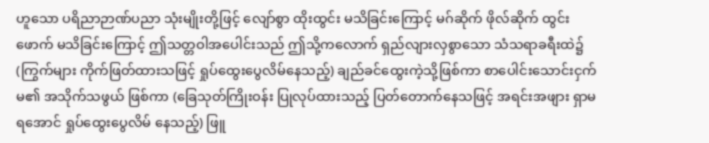ဟူသော ပရိညာဉာဏ်ပညာ သုံးမျိုးတို့ဖြင့် လျော်စွာ ထိုးထွင်း မသိခြင်းကြောင့် မဂ်ဆိုက် ဖိုလ်ဆိုက် ထွင်းဖောက် မသိခြင်းကြောင့် ဤသတ္တဝါအပေါင်းသည် ဤသို့ကလောက် ရှည်လျားလှစွာသော သံသရာခရီးထဲ၌ (ကြွက်များ ကိုက်ဖြတ်ထားသဖြင့် ရှုပ်ထွေးပွေလိမ်နေသည့်) ချည်ခင်ထွေးကဲ့သို့ဖြစ်ကာ စာပေါင်းသောင်းငှက်မ၏ အသိုက်သဖွယ် ဖြစ်ကာ (ခြေသုတ်ကြိုးဝန်း ပြုလုပ်ထားသည့် ပြတ်တောက်နေသဖြင့် အရင်းအဖျား ရှာမရအောင် ရှုပ်ထွေးပွေလိမ် နေသည့်) ဖြူ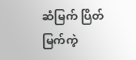ဆံမြက် ပြိတ်မြက်ကဲ့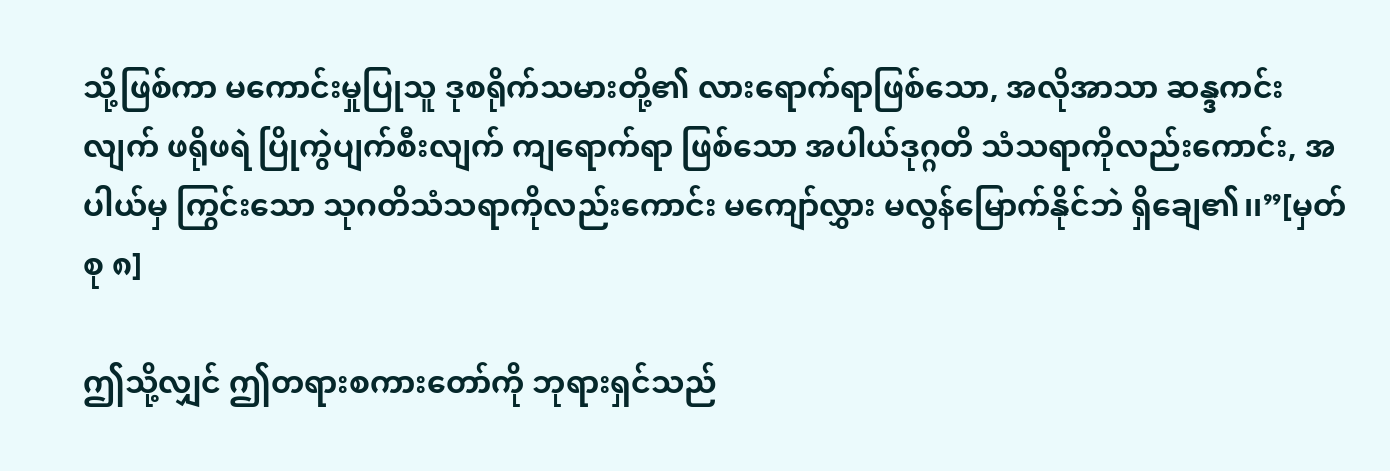သို့ဖြစ်ကာ မကောင်းမှုပြုသူ ဒုစရိုက်သမားတို့၏ လားရောက်ရာဖြစ်သော, အလိုအာသာ ဆန္ဒကင်းလျက် ဖရိုဖရဲ ပြိုကွဲပျက်စီးလျက် ကျရောက်ရာ ဖြစ်သော အပါယ်ဒုဂ္ဂတိ သံသရာကိုလည်းကောင်း, အပါယ်မှ ကြွင်းသော သုဂတိသံသရာကိုလည်းကောင်း မကျော်လွှား မလွန်မြောက်နိုင်ဘဲ ရှိချေ၏၊၊”[မှတ်စု ၈]

ဤသို့လျှင် ဤတရားစကားတော်ကို ဘုရားရှင်သည်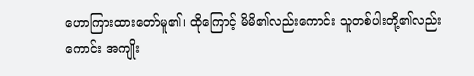ဟောကြားထားတော်မူ၏၊ ထိုကြောင့် မိမိ၏လည်းကောင်း သူတစ်ပါးတို့၏လည်းကောင်း အကျိုး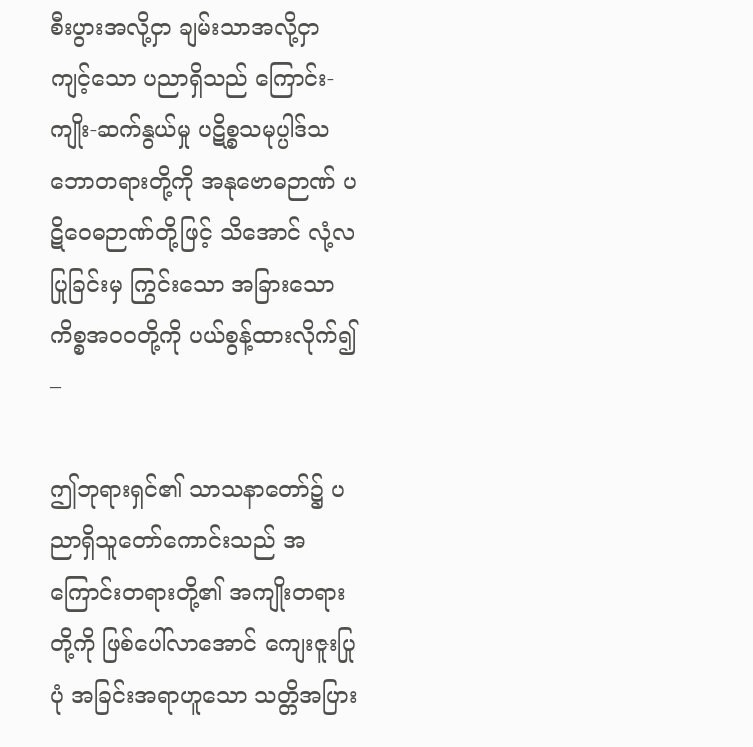စီးပွားအလို့ငှာ ချမ်းသာအလို့ငှာ ကျင့်သော ပညာရှိသည် ကြောင်း-ကျိုး-ဆက်နွယ်မှု ပဋိစ္စသမုပ္ပါဒ်သဘောတရားတို့ကို အနုဗောဓဉာဏ် ပဋိဝေဓဉာဏ်တို့ဖြင့် သိအောင် လုံ့လပြုခြင်းမှ ကြွင်းသော အခြားသော ကိစ္စအဝဝတို့ကို ပယ်စွန့်ထားလိုက်၍ –

ဤဘုရားရှင်၏ သာသနာတော်၌ ပညာရှိသူတော်ကောင်းသည် အကြောင်းတရားတို့၏ အကျိုးတရားတို့ကို ဖြစ်ပေါ်လာအောင် ကျေးဇူးပြုပုံ အခြင်းအရာဟူသော သတ္တိအပြား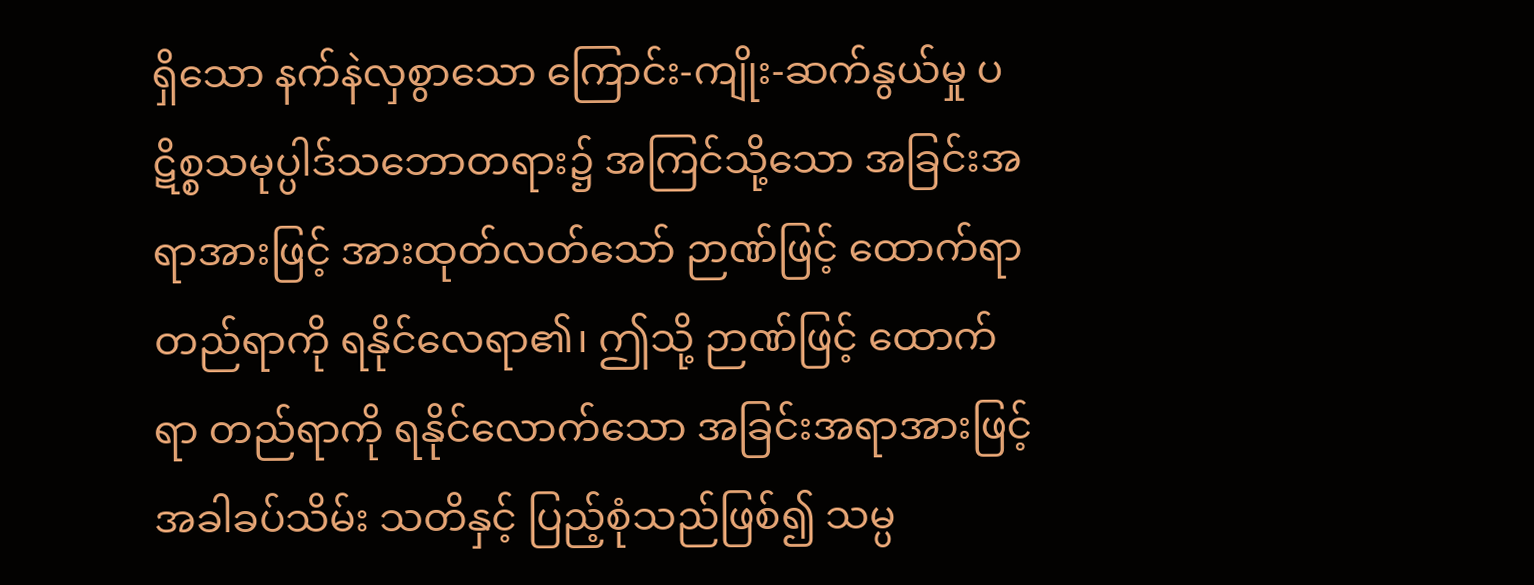ရှိသော နက်နဲလှစွာသော ကြောင်း-ကျိုး-ဆက်နွယ်မှု ပဋိစ္စသမုပ္ပါဒ်သဘောတရား၌ အကြင်သို့သော အခြင်းအရာအားဖြင့် အားထုတ်လတ်သော် ဉာဏ်ဖြင့် ထောက်ရာ တည်ရာကို ရနိုင်လေရာ၏၊ ဤသို့ ဉာဏ်ဖြင့် ထောက်ရာ တည်ရာကို ရနိုင်လောက်သော အခြင်းအရာအားဖြင့် အခါခပ်သိမ်း သတိနှင့် ပြည့်စုံသည်ဖြစ်၍ သမ္ပ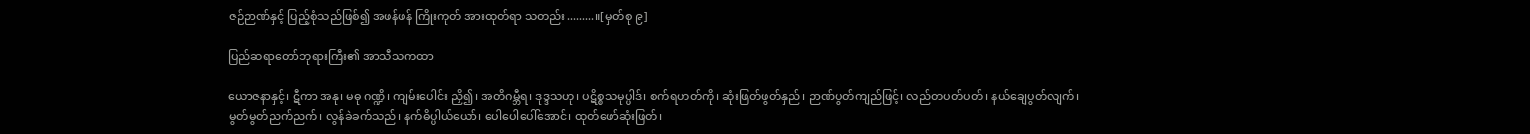ဇဉ်ဉာဏ်နှင့် ပြည့်စုံသည်ဖြစ်၍ အဖန်ဖန် ကြိုးကုတ် အားထုတ်ရာ သတည်း.........။[မှတ်စု ၉]

ပြည်ဆရာတော်ဘုရားကြီး၏ အာသီသကထာ

ယောဇနာနှင့်၊ ဋီကာ အနု၊ မဓု ဂဏ္ဍိ၊ ကျမ်းပေါင်း ညှိ၍၊ အတိဂမ္ဘီရ၊ ဒုဒ္ဒသဟု၊ ပဋိစ္စသမုပ္ပါဒ်၊ စက်ရဟတ်ကို၊ ဆုံးဖြတ်ဖွတ်နှည်၊ ဉာဏ်ပွတ်ကျည်ဖြင့်၊ လည်တပတ်ပတ်၊ နယ်ချေပွတ်လျက်၊ မွတ်မွတ်ညက်ညက်၊ လွန်ခဲခက်သည်၊ နက်ဓိပ္ပါယ်ယော်၊ ပေါပေါပေါ်အောင်၊ ထုတ်ဖော်ဆုံးဖြတ်၊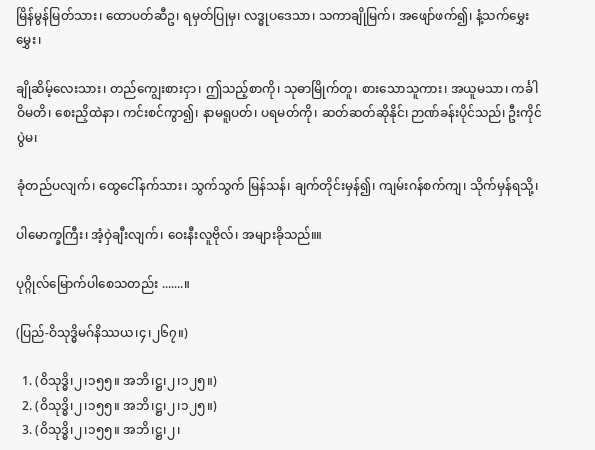မြိန်မွန်မြတ်သား၊ ထောပတ်ဆီဥ၊ ရမှတ်ပြုမှ၊ လဒ္ဓုပဒေသာ၊ သကာချိုမြက်၊ အဖျော်ဖက်၍၊ နံ့သက်မွှေးမွှေး၊

ချိုဆိမ့်လေးသား၊ တည်ကျွေးစားငှာ၊ ဤသည့်စာကို၊ သုဓာမြိုက်တူ၊ စားသောသူကား၊ အယူမသာ၊ ကင်္ခါဝိမတိ၊ စေးညှိထဲနာ၊ ကင်းစင်ကွာ၍၊ နာမရူပတ်၊ ပရမတ်ကို၊ ဆတ်ဆတ်ဆိုနိုင်၊ ဉာဏ်ခန်းပိုင်သည်၊ ဦးကိုင် ပွဲမ၊

ခုံတည်ပလျက်၊ ထွေငေါ်နက်သား၊ သွက်သွက် မြန်သန်၊ ချက်တိုင်းမှန်၍၊ ကျမ်းဂန်စက်ကျ၊ သိုက်မှန်ရသို့၊

ပါမောက္ခကြီး၊ အံ့ဝှဲချီးလျက်၊ ဝေးနီးလူဗိုလ်၊ အများခိုသည်။။

ပုဂ္ဂိုလ်မြောက်ပါစေသတည်း .......။

(ပြည်-ဝိသုဒ္ဓိမဂ်နိဿယ၊၄၊၂၆၇။)

  1. (ဝိသုဒ္ဓိ၊၂၊၁၅၅။ အဘိ၊ဋ္ဌ၊၂၊၁၂၅။)
  2. (ဝိသုဒ္ဓိ၊၂၊၁၅၅။ အဘိ၊ဋ္ဌ၊၂၊၁၂၅။)
  3. (ဝိသုဒ္ဓိ၊၂၊၁၅၅။ အဘိ၊ဋ္ဌ၊၂၊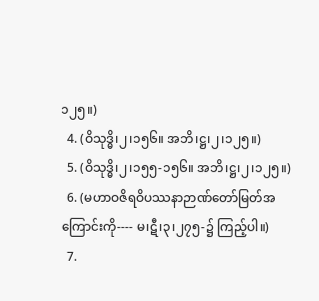၁၂၅။)
  4. (ဝိသုဒ္ဓိ၊၂၊၁၅၆။ အဘိ၊ဋ္ဌ၊၂၊၁၂၅။)
  5. (ဝိသုဒ္ဓိ၊၂၊၁၅၅-၁၅၆။ အဘိ၊ဋ္ဌ၊၂၊၁၂၅။)
  6. (မဟာဝဇိရဝိပဿနာဉာဏ်တော်မြတ်အကြောင်းကို---- မ၊ဋီ၊၃၊၂၇၅-၌ ကြည့်ပါ။)
  7.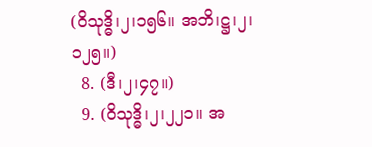(ဝိသုဒ္ဓိ၊၂၊၁၅၆။ အဘိ၊ဋ္ဌ၊၂၊၁၂၅။)
  8. (ဒီ၊၂၊၄၇။)
  9. (ဝိသုဒ္ဓိ၊၂၊၂၂၁။ အ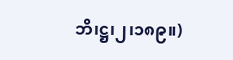ဘိ၊ဋ္ဌ၊၂၊၁၈၉။)